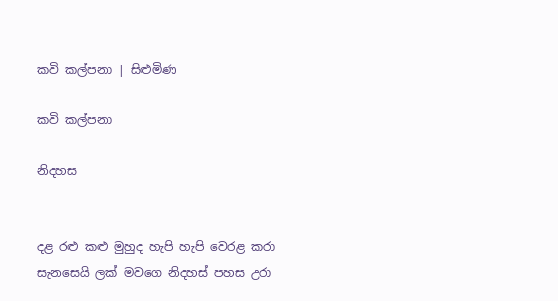කවි කල්පනා | සිළුමිණ

කවි කල්පනා

නිදහස


දළ රළු කළු මුහුද හැපි හැපි වෙරළ කරා
සැනසෙයි ලක් මවගෙ නිදහස් පහස උරා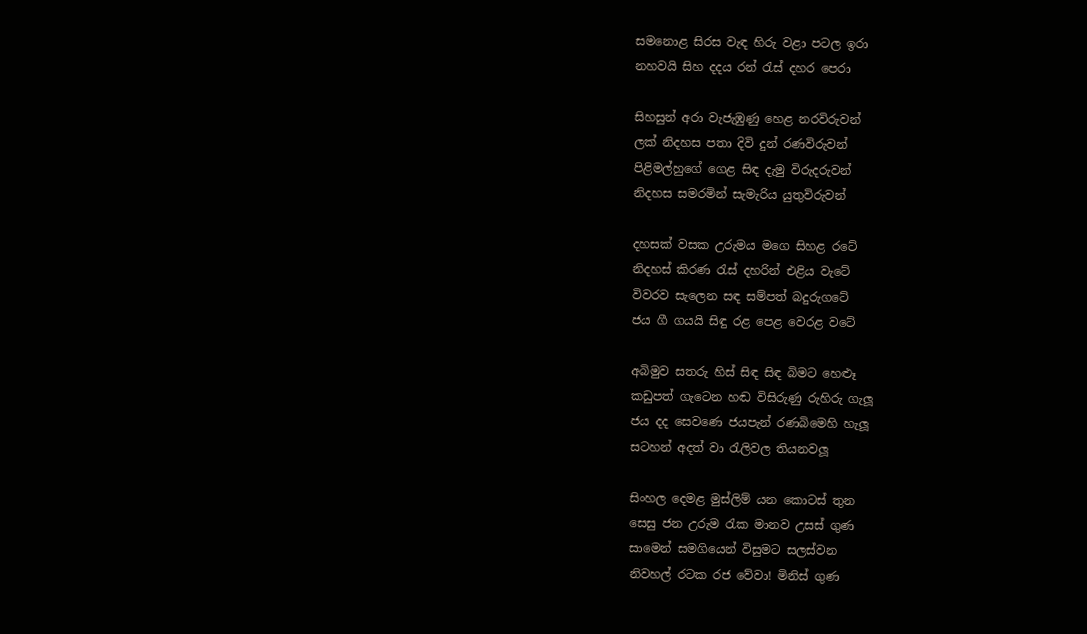සමනොළ සිරස වැඳ හිරු වළා පටල ඉරා
නහවයි සිහ දදය රන් රැස් දහර පෙරා

සිහසුන් අරා වැජැඹුණු හෙළ නරවිරුවන්
ලක් නිදහස පතා දිවි දුන් රණවිරුවන්
පිළිමල්හුගේ ගෙළ සිඳ දැමු විරුදරුවන්
නිදහස සමරමින් සැමැරිය යුතුවිරුවන්

දහසක් වසක උරුමය මගෙ සිහළ රටේ
නිදහස් කිරණ රැස් දහරින් එළිය වැටේ
විවරව සැලෙන සඳ සම්පත් බදුරුගටේ
ජය ගී ගයයි සිඳු රළ පෙළ වෙරළ වටේ

අබිමුව සතරු හිස් සිඳ සිඳ බිමට හෙළූ
කඩුපත් ගැටෙන හඬ විසිරුණු රුහිරු ගැලූ
ජය දද සෙවණෙ ජයපැන් රණබිමෙහි හැලූ
සටහන් අදත් වා රැලිවල තියනවලූ

සිංහල දෙමළ මුස්ලිම් යන කොටස් තුන
සෙසු ජන උරුම රැක මානව උසස් ගුණ
සාමෙන් සමගියෙන් විසුමට සලස්වන
නිවහල් රටක රජ වේවා! මිනිස් ගුණ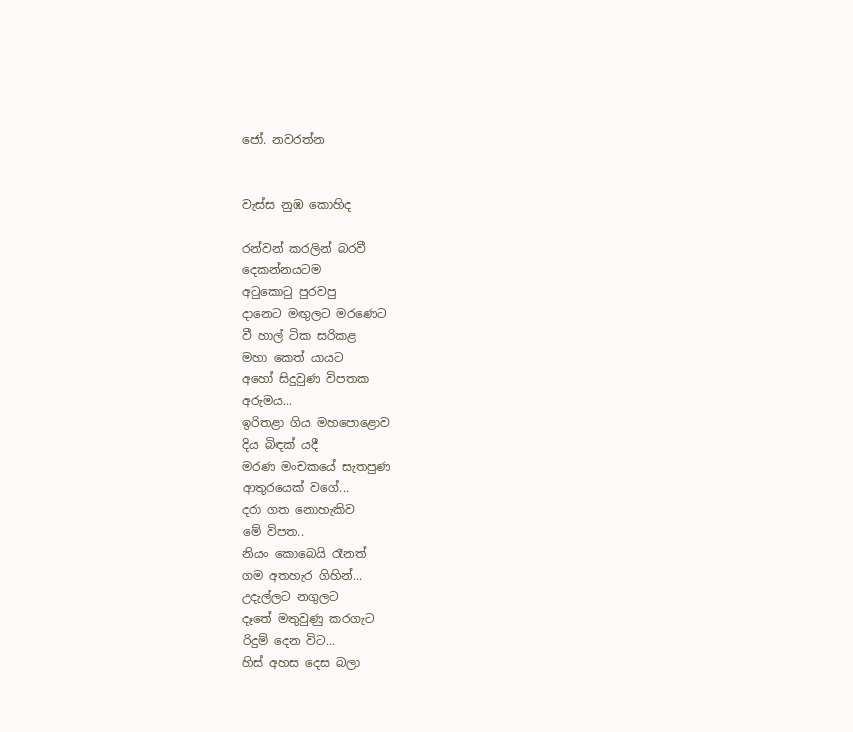ජෝ. නවරත්න


වැස්ස නුඹ කොහිද

රන්වන් කරලින් බරවී
දෙකන්නයටම
අටුකොටු පුරවපු
දානෙට මඟුලට මරණෙට
වී හාල් ටික සරිකළ
මහා කෙත් යායට
අහෝ සිදුවුණ විපතක
අරුමය...
ඉරිතළා ගිය මහපොළොව
දිය බිඳක් යදී
මරණ මංචකයේ සැතපුණ
ආතුරයෙක් වගේ...
දරා ගත නොහැකිව
මේ විපත..
නියං කොබෙයි රෑනත්
ගම අතහැර ගිහින්...
උදැල්ලට නගුලට
දෑතේ මතුවුණු කරගැට
රිදුම් දෙන විට...
හිස් අහස දෙස බලා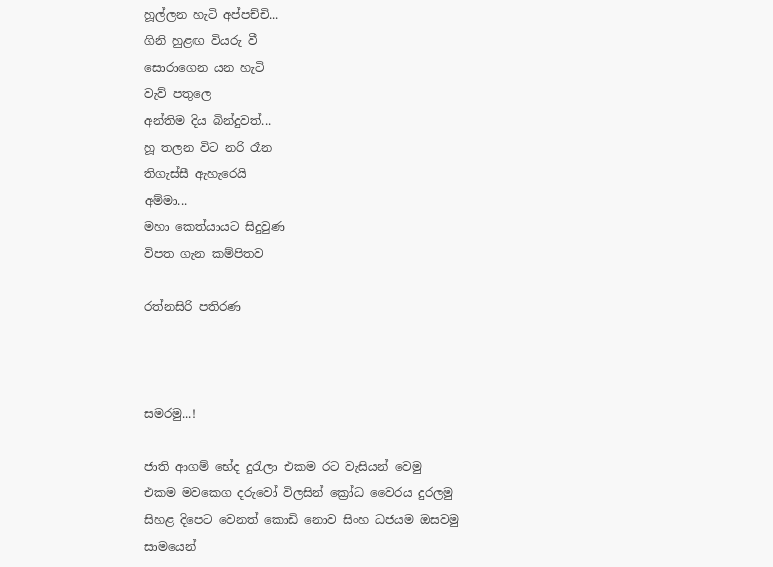හූල්ලන හැටි අප්පච්චි...
ගිනි හුළඟ වියරු වී
සොරාගෙන යන හැටි
වැව් පතුලෙ
අන්තිම දිය බින්දුවත්...
හූ තලන විට නරි රෑන
තිගැස්සී ඇහැරෙයි
අම්මා...
මහා කෙත්යායට සිදුවුණ
විපත ගැන කම්පිතව

රත්නසිරි පතිරණ



සමරමු...!

ජාති ආගම් භේද දුරැලා එකම රට වැසියන් වෙමු
එකම මවක‍ෙග දරුවෝ විලසින් ක්‍රෝධ වෛරය දුරලමු
සිහළ දිපෙට වෙනත් කොඩි නොව සිංහ ධජයම ඔසවමු
සාමයෙන්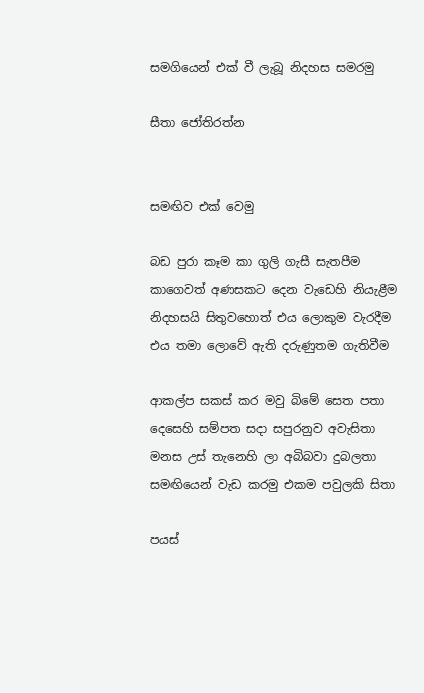සමගියෙන් එක් වී ලැබූ නිදහස සමරමු

සීතා ජෝතිරත්න


සමඟිව එක් වෙමු

බඩ පුරා කෑම කා ගුලි ගැසී සැතපීම
කාගෙවත් අණසකට දෙන වැඩෙහි නියැළීම
නිදහසයි සිතුවහොත් එය ලොකුම වැරදීම
එය තමා ලොවේ ඇති දරුණුතම ගැතිවීම

ආකල්ප සකස් කර මවු බිමේ සෙත පතා
දෙසෙහි සම්පත සදා සපුරනුව අවැසිතා
මනස උස් තැනෙහි ලා අබිබවා දුබලතා
සමඟියෙන් වැඩ කරමු එකම පවුලකි සිතා

පයස්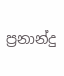ප්‍රනාන්දු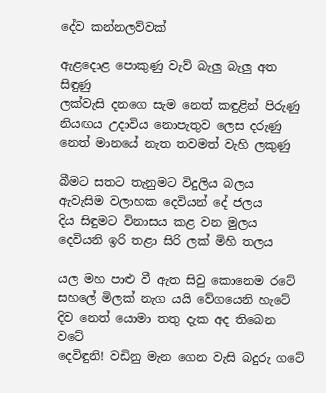දේව කන්නලව්වක්

ඇළදොළ පොකුණු වැව් බැලු බැලු අත සිඳුණු
ලක්වැසි දනගෙ සැම නෙත් කඳුළින් පිරුණු
නියඟය උදාවිය නොපැතුව ලෙස දරුණු
නෙත් මානයේ නැත තවමත් වැහි ලකුණු

බීමට සතට තැනුමට විදුලිය බලය
ඇවැසිම වලාහක දෙවියන් දේ ජලය
දිය සිඳුමට විනාසය කළ වන මුලය
දෙවියනි ඉරි තළා සිරි ලක් මිහි තලය

යල මහ පාළු වී ඇත සිවු කොනෙම රටේ
සහලේ මිලක් නැග යයි වේගයෙනි හැටේ
දිව නෙත් යොමා තතු දැක අද තිබෙන වටේ
දෙවිඳුනි! වඩිනු මැන ගෙන වැසි බදුරු ගටේ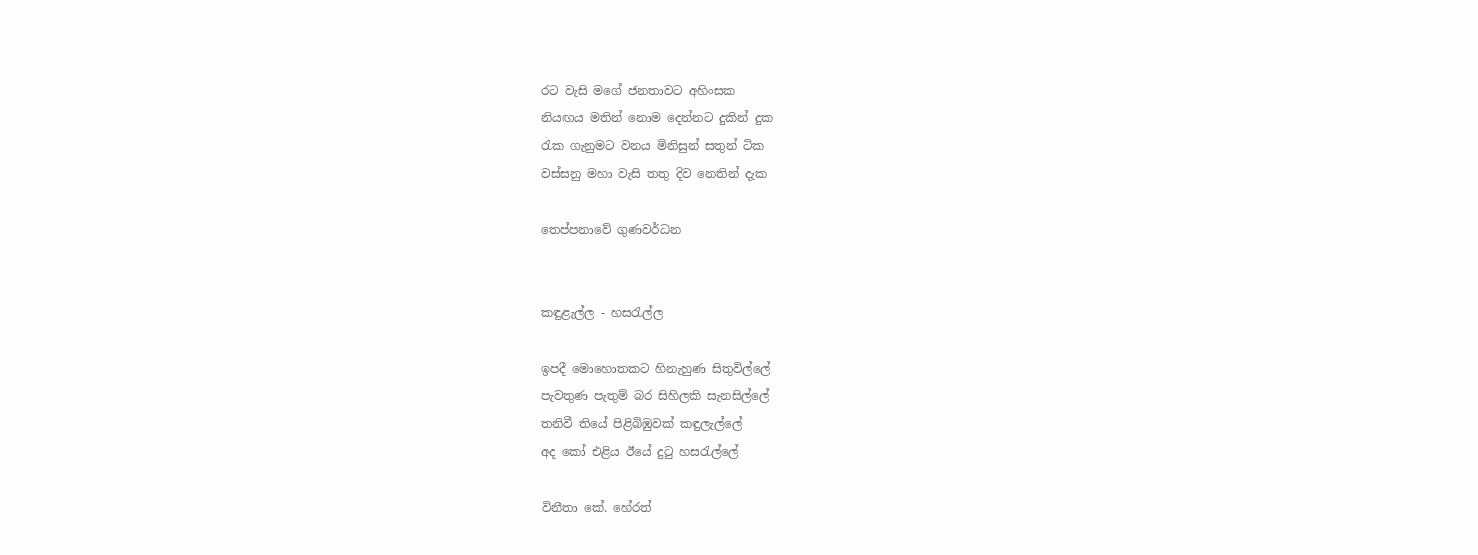රට වැසි මගේ ජනතාවට අහිංසක
නියඟය මතින් නොම දෙන්නට දුකින් දුක
රැක ගැනුමට වනය මිනිසුන් සතුන් ටික
වස්සනු මහා වැසි තතු දිව නෙතින් දැක

තෙප්පනාවේ ගුණවර්ධන


කඳුළැල්ල - හසරැල්ල

ඉපදී මොහොතකට හිනැහුණ සිතුවිල්ලේ
පැවතුණ පැතුම් බර සිහිලකි සැනසිල්ලේ
තනිවී තියේ පිළිබිඹුවක් කඳුලැල්ලේ
අද කෝ එළිය ඊයේ දුටු හසරැල්ලේ

විනීතා කේ. හේරත්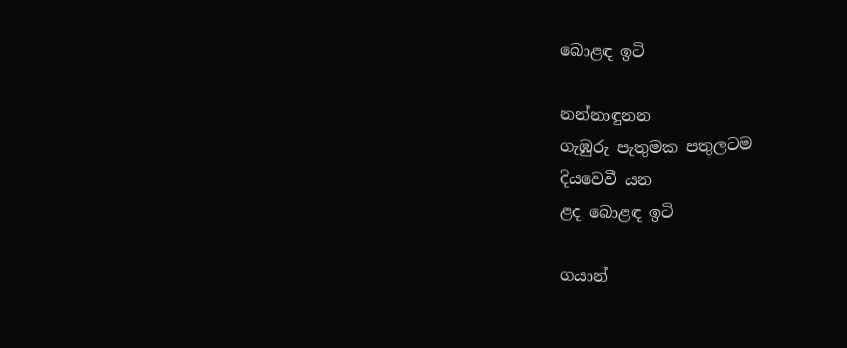බොළඳ ඉටි

නන්නාඳුනන
ගැඹුරු පැතුමක පතුලටම
දියවෙවී යන
ළද බොළඳ ඉටි

ගයාන්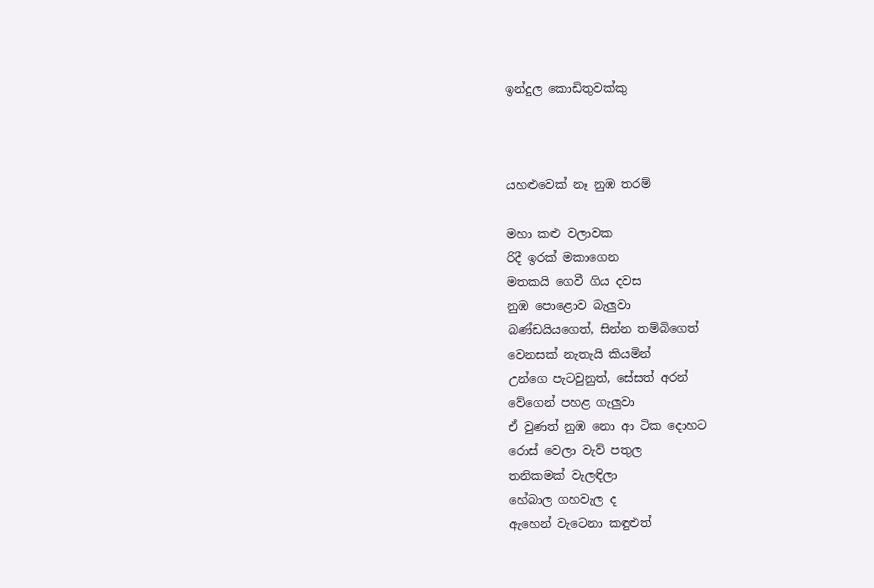ඉන්දුල කොඩිතුවක්කු



යහළුවෙක් නෑ නුඹ තරම්

මහා කළු වලාවක
රිදී ඉරක් මකාගෙන
මතකයි ගෙවී ගිය දවස
නුඹ පොළොව බැලුවා
බණ්ඩයියගෙත්, සින්න තම්බිගෙත්
වෙනසක් නැතැයි කියමින්
උන්ගෙ පැටවුනුත්, සේසත් අරන්
වේගෙන් පහළ ගැලුවා
ඒ වුණත් නුඹ නො ආ ටික දොහට
රොස් වෙලා වැව් පතුල
තනිකමක් වැලඳිලා
හේබාල ගහවැල ද
ඇහෙන් වැටෙනා කඳුළුත්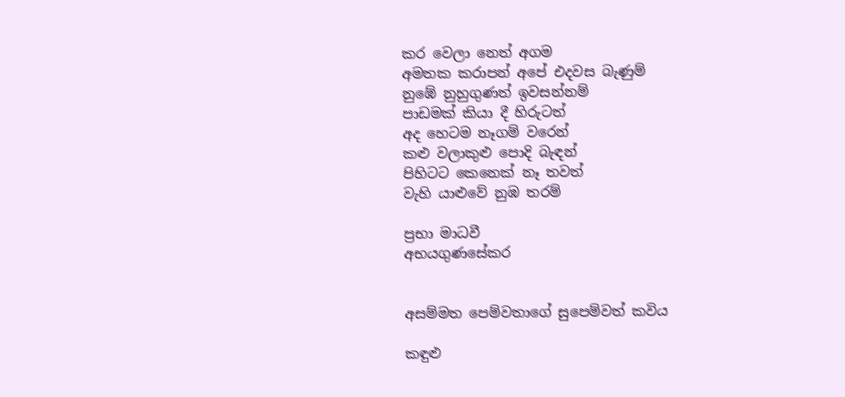කර වෙලා නෙත් අගම
අමතක කරාපන් අපේ එදවස බැණුම්
නුඹේ නුහුගුණත් ඉවසන්නම්
පාඩමක් කියා දී හිරුටත්
අද හෙටම නෑගම් වරෙන්
කළු වලාකුළු පොදි බැඳන්
පිහිටට කෙනෙක් නෑ තවත්
වැහි යාළුවේ නුඹ තරම්

ප්‍රභා මාධවී
අභයගුණසේකර


අසම්මත පෙම්වතාගේ සුපෙම්වත් කවිය

කඳුළු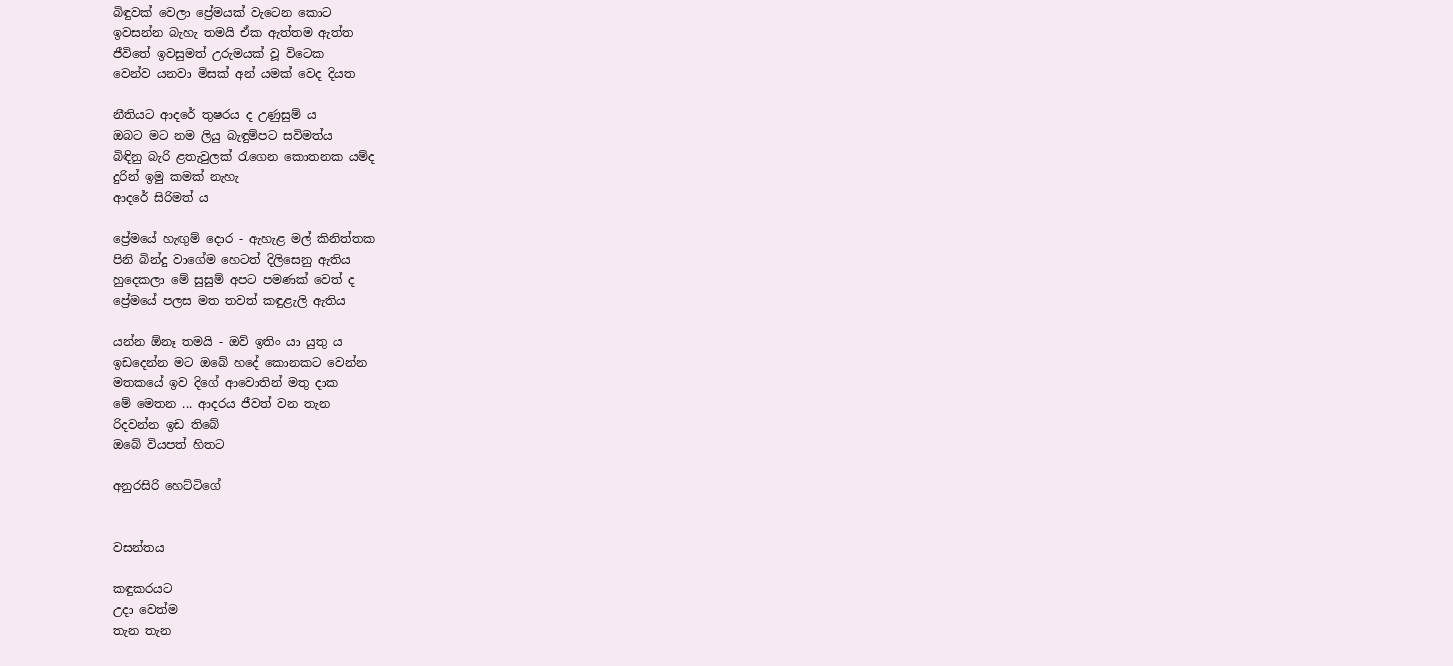බිඳුවක් වෙලා ප්‍රේමයක් වැටෙන කොට
ඉවසන්න බැහැ තමයි ඒක ඇත්තම ඇත්ත
ජීවිතේ ඉවසුමත් උරුමයක් වූ විටෙක
වෙන්ව යනවා මිසක් අන් යමක් වෙද දියත

නීතියට ආදරේ තුෂරය ද උණුසුම් ය
ඔබට මට නම ලියු බැඳුම්පට සවිමත්ය
බිඳිනු බැරි ළතැවුලක් රැගෙන කොතනක යම්ද
දුරින් ඉමු කමක් නැහැ
ආදරේ සිරිමත් ය

ප්‍රේමයේ හැඟුම් දොර - ඇහැළ මල් කිනිත්තක
පිනි බින්දු වාගේම හෙටත් දිලිසෙනු ඇතිය
හුදෙකලා මේ සුසුම් අපට පමණක් වෙත් ද
ප්‍රේමයේ පලස මත තවත් කඳුළැලි ඇතිය

යන්න ඕනෑ තමයි - ඔව් ඉතිං යා යුතු ය
ඉඩදෙන්න මට ඔබේ හදේ කොනකට වෙන්න
මතකයේ ඉව දිගේ ආවොතින් මතු දාක
මේ මෙතන ... ආදරය ජීවත් වන තැන
රිදවන්න ඉඩ තිබේ
ඔබේ වියපත් හිතට

අනුරසිරි හෙට්ටිගේ


වසන්තය

කඳුකරයට
උදා වෙත්ම
තැන තැන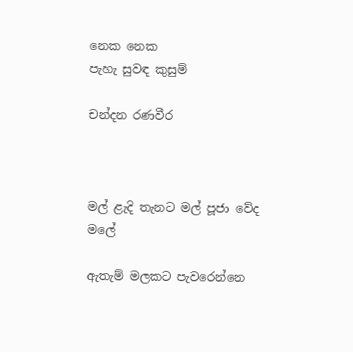නෙක නෙක
පැහැ සුවඳ කුසුම්

චන්දන රණවීර



මල් ළැදි තැනට මල් පූජා වේද මලේ

ඇතැම් මලකට පැවරෙන්නෙ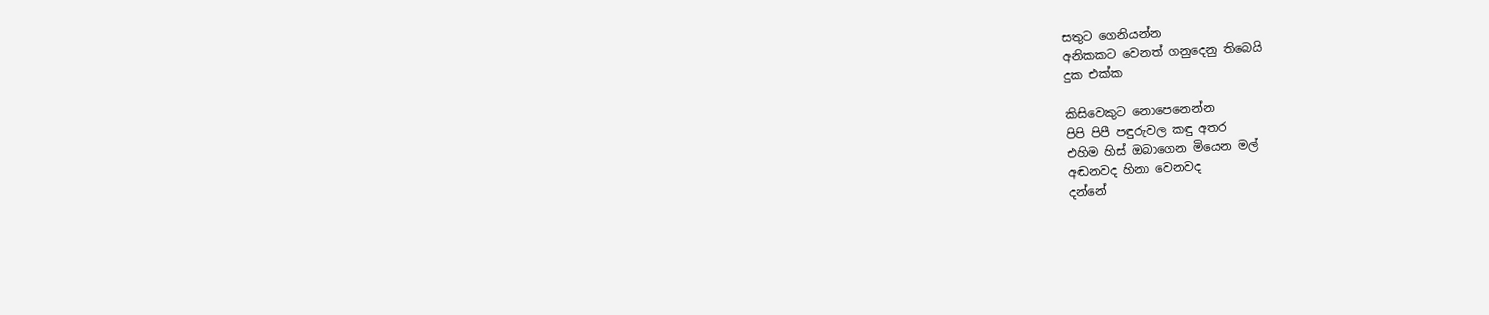සතුට ගෙනියන්න
අනිකකට වෙනත් ගනුදෙනු තිබෙයි
දුක එක්ක

කිසිවෙකුට නොපෙනෙන්න
පිපි පිපී පඳුරුවල කඳු අතර
එහිම හිස් ඔබාගෙන මියෙන මල්
අඬනවද හිනා වෙනවද
දන්නේ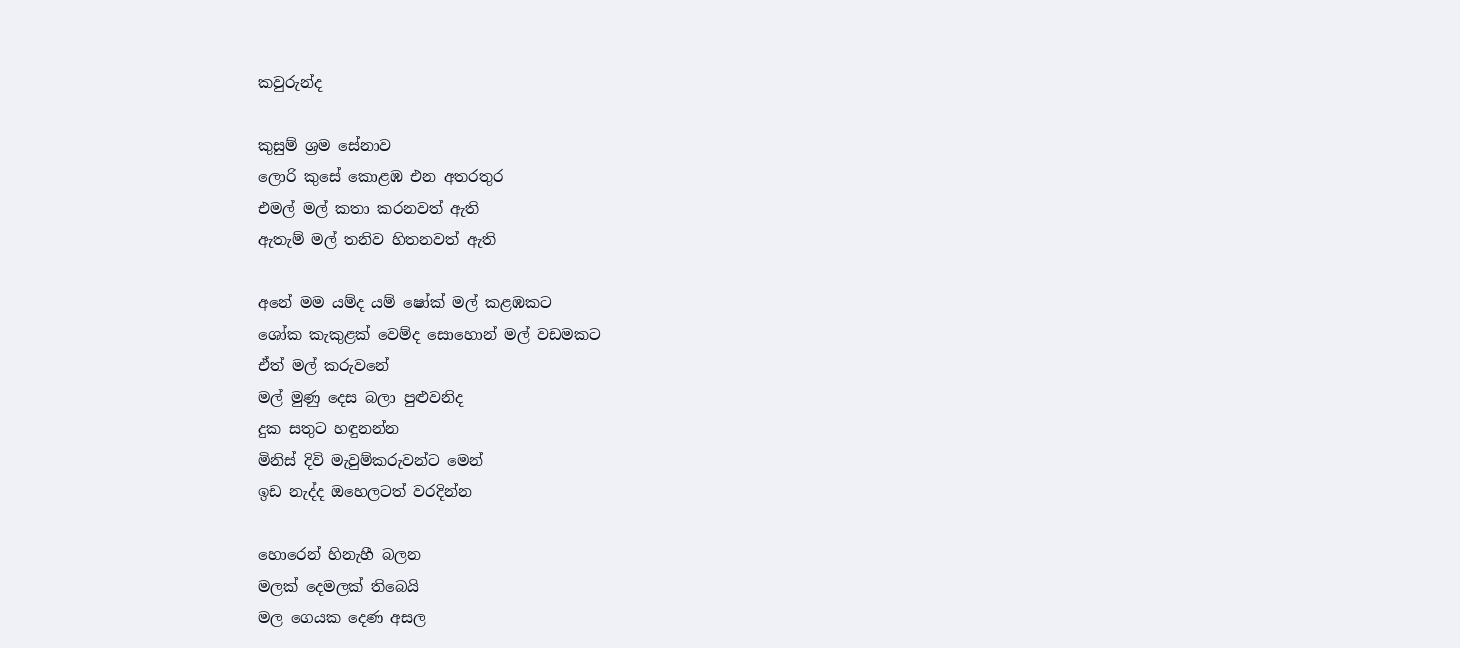කවුරුන්ද

කුසුම් ශ්‍රම සේනාව
ලොරි කුසේ කොළඹ එන අතරතුර
එමල් මල් කතා කරනවත් ඇති
ඇතැම් මල් තනිව හිතනවත් ඇති

අනේ මම යම්ද යම් ෂෝක් මල් කළඹකට
ශෝක කැකුළක් වෙම්ද සොහොන් මල් වඩමකට
ඒත් මල් කරුවනේ
මල් මුණු දෙස බලා පුළුවනිද
දුක සතුට හඳුනන්න
මිනිස් දිවි මැවුම්කරුවන්ට මෙන්
ඉඩ නැද්ද ඔහෙලටත් වරදින්න

හොරෙන් හිනැහී බලන
මලක් දෙමලක් තිබෙයි
මල ගෙයක දෙණ අසල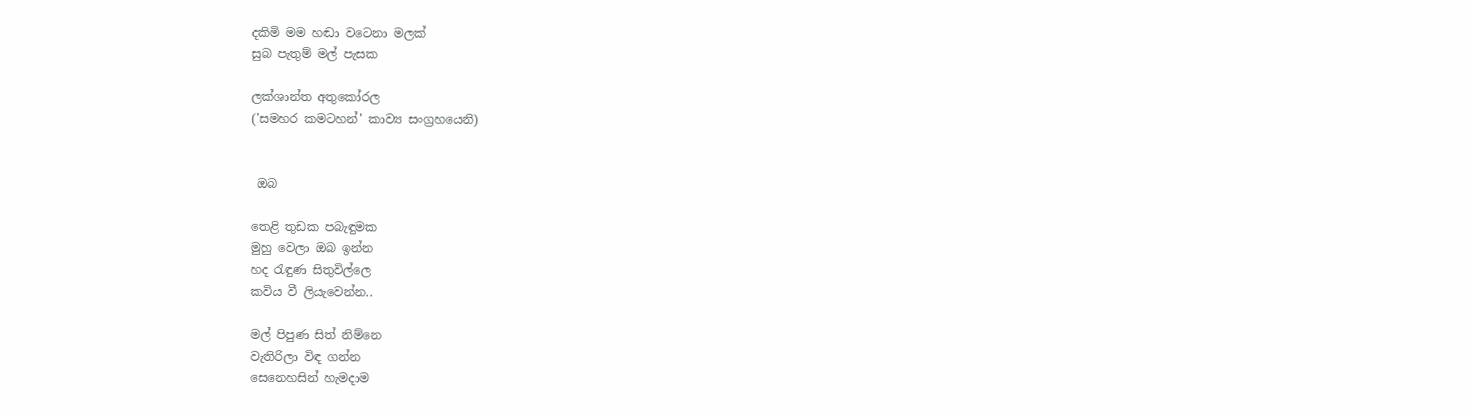දකිමි මම හඬා වටෙනා මලක්
සුබ පැතුම් මල් පැසක

ලක්ශාන්ත අතුකෝරල
('සමහර කමටහන්' කාව්‍ය සංග්‍රහයෙනි)


 ඔබ

තෙළි තුඩක පබැඳුමක
මුහු වෙලා ඔබ ඉන්න
හද රැඳුණ සිතුවිල්ලෙ
කවිය වී ලියැවෙන්න..

මල් පිපුණ සිත් නිම්නෙ
වැතිරිලා විඳ ගන්න
සෙනෙහසින් හැමදාම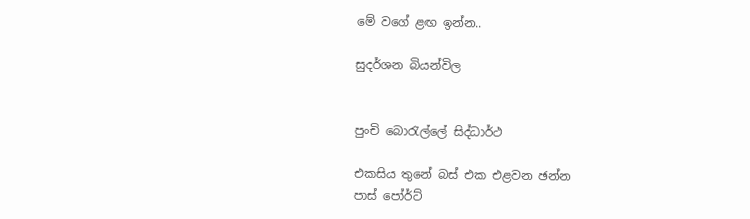මේ වගේ ළඟ ඉන්න..

සුදර්ශන බියන්විල


පුංචි බොරැල්ලේ සිද්ධාර්ථ

එකසිය තුනේ බස් එක එළවන ඡන්න
පාස් පෝර්ට්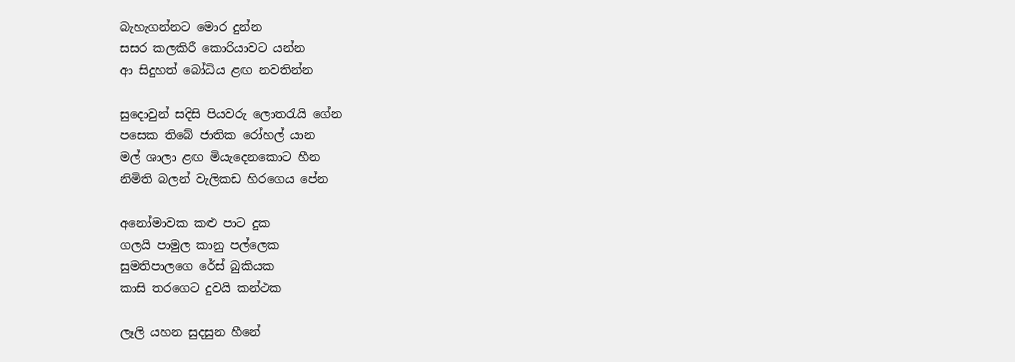බැහැගන්නට මොර දුන්න
සසර කලකිරී කොරියාවට යන්න
ආ සිදුහත් බෝධිය ළඟ නවතින්න

සුදොවුන් සදිසි පියවරු ලොතරැයි ගේන
පසෙක තිබේ ජාතික රෝහල් යාන
මල් ශාලා ළඟ මියැදෙනකොට හීන
නිමිති බලන් වැලිකඩ හිරගෙය පේන

අනෝමාවක කළු පාට දුක
ගලයි පාමුල කානු පල්ලෙක
සුමතිපාලගෙ රේස් බුකියක
කාසි තරගෙට දුවයි කන්ථක

ලෑලි යහන සුදසුන හීනේ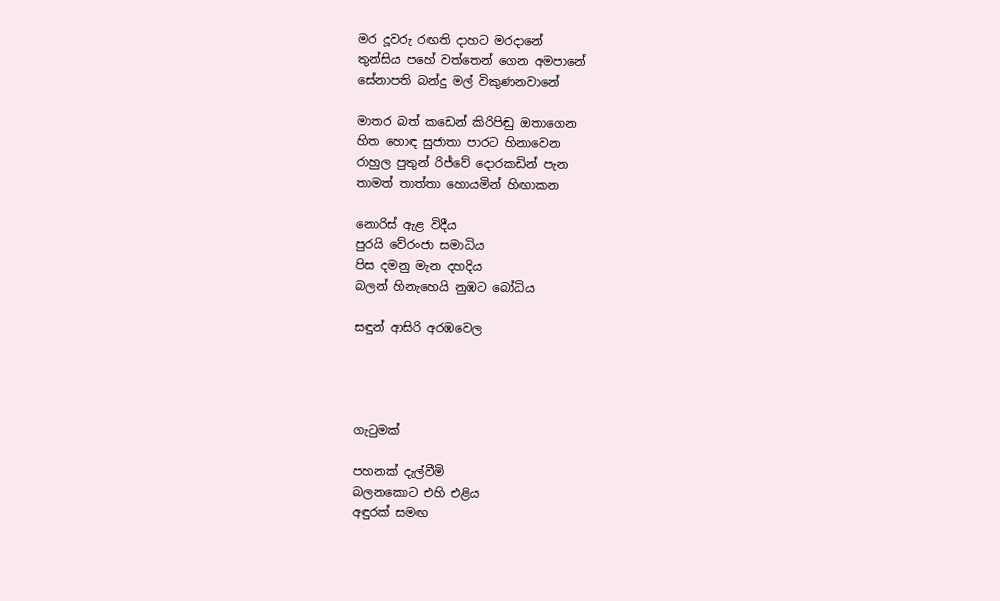මර දූවරු රඟති දාහට මරදානේ
තුන්සිය පහේ වත්තෙන් ගෙන අමපානේ
සේනාපති බන්දු මල් විකුණනවානේ

මාතර බත් කඩෙන් කිරිපිඬු ඔතාගෙන
හිත හොඳ සුජාතා පාරට හිනාවෙන
රාහුල පුතුන් රිජ්වේ දොරකඩින් පැන
තාමත් තාත්තා හොයමින් හිඟාකන

නොරිස් ඇළ විදීය
පුරයි වේරංජා සමාධිය
පිස දමනු මැන දහදිය
බලන් හිනැහෙයි නුඹට බෝධිය

සඳුන් ආසිරි අරඹවෙල




ගැටුමක්

පහනක් දැල්වීමි
බලනකොට එහි එළිය
අඳුරක් සමඟ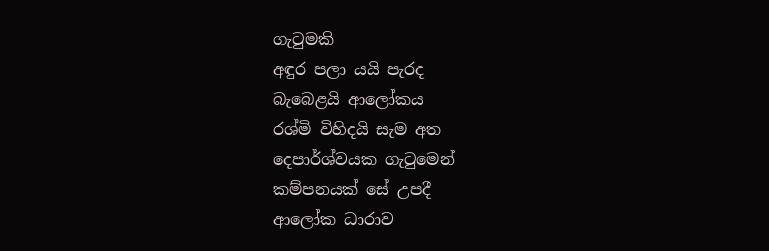ගැටුමකි
අඳුර පලා යයි පැරද
බැබ‍ෙළයි ආලෝකය
රශ්මි විහිදයි සැම අත
දෙපාර්ශ්වයක ගැටුමෙන්
කම්පනයක් සේ උපදී
ආලෝක ධාරාව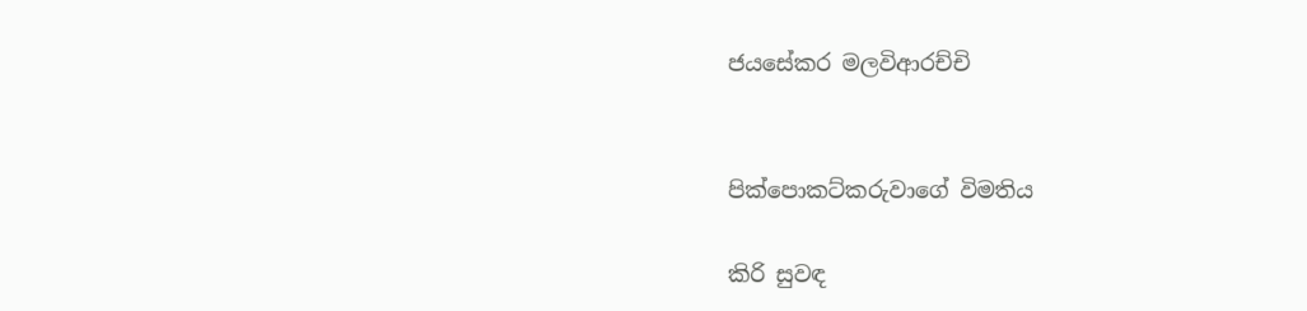ජයසේකර මලවිආරච්චි


පික්පොකට්කරුවාගේ විමතිය

කිරි සුවඳ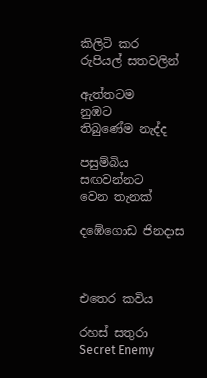කිලිටි කර
රුපියල් සතවලින්

ඇත්තටම
නුඹට
තිබුණේම නැද්ද

පසුම්බිය
සඟවන්නට
වෙන තැනක්

දඹේගොඩ ජිනදාස



එතෙර කවිය

රහස් සතුරා
Secret Enemy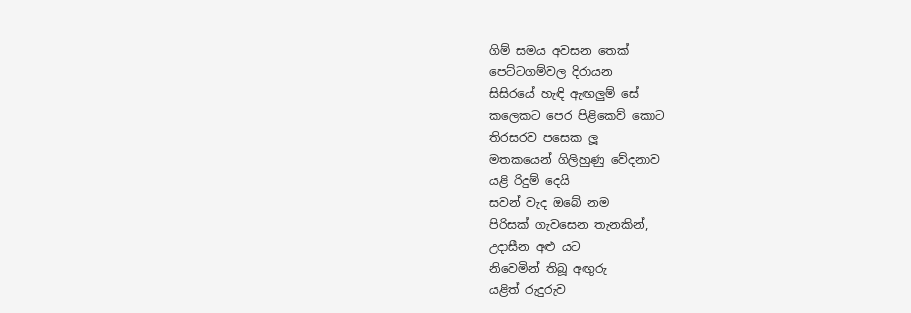ගිම් සමය අවසන තෙක්
පෙට්ටගම්වල දිරායන
සිසිරයේ හැඳි ඇඟලුම් සේ
කලෙකට පෙර පිළිකෙව් කොට
තිරසරව පසෙක ලූ
මතකයෙන් ගිලිහුණු වේදනාව
යළි රිදුම් දෙයි
සවන් වැද ඔබේ නම
පිරිසක් ගැවසෙන තැනකින්,
උදාසීන අළු යට
නිවෙමින් තිබූ අඟුරු
යළිත් රුදුරුව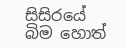සිසිරයේ බිම හොත්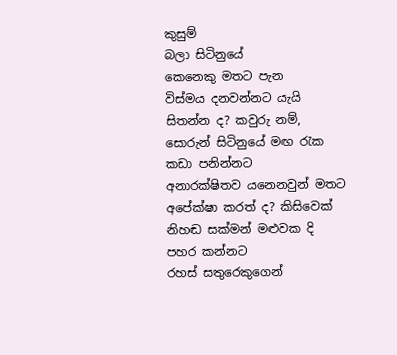කුසුම්
බලා සිටිනුයේ
කෙනෙකු මතට පැන
විස්මය දනවන්න‍ට යැයි
සිතන්න ද? කවුරු නම්,
සොරුන් සිටිනුයේ මඟ රැක
කඩා පනින්නට
අනාරක්ෂිතව යනෙනවුන් මතට
අපේක්ෂා කරත් ද? කිසිවෙක්
නිහඬ සක්මන් මළුවක දි
පහර කන්නට
රහස් සතුරෙකුගෙන්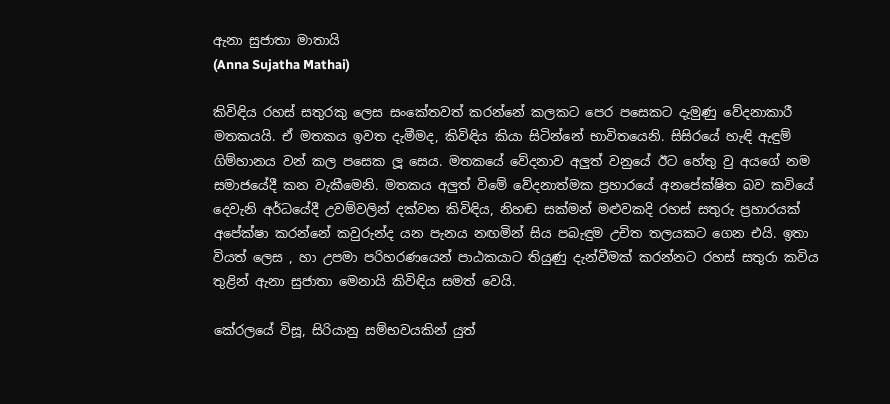ඇනා සුජාතා මාතායි
(Anna Sujatha Mathai)

කිවිඳිය රහස් සතුරකු ලෙස සංකේතවත් කරන්නේ කලකට පෙර පසෙකට දැමුණු වේදනාකාරී මතකයයි. ඒ මතකය ඉවත දැමීමද, කිවිඳිය කියා සිටින්නේ භාවිතයෙනි. සිසිරයේ හැඳි ඇඳුම් ගිම්හානය වන් කල පසෙක ලූ සෙය. මතකයේ වේදනාව අලුත් වනුයේ ඊට හේතු වු අයගේ නම සමාජයේදී කන වැකීමෙනි. මතකය අලුත් විමේ වේදනාත්මක ප්‍රහාරයේ අනපේක්ෂිත බව කවියේ දෙවැනි අර්ධයේදී උවම්වලින් දක්වන කිවිඳිය, නිහඬ සක්මන් මළුවකදි රහස් සතුරු ප්‍රහාරයක් අපේක්ෂා කරන්නේ කවුරුන්ද යන පැනය නඟමින් සිය පබැඳුම උචිත තලයක‍ට ගෙන එයි. ඉතා වියත් ලෙස , හා උපමා පරිහරණයෙන් පාඨකයාට තියුණු දැන්වීමක් කරන්නට රහස් සතුරා කවිය තුළින් ඇනා සුජාතා මෙනායි කිවිඳිය සමත් වෙයි.

කේරලයේ විසූ, සිරියානු සම්භවයකින් යුත්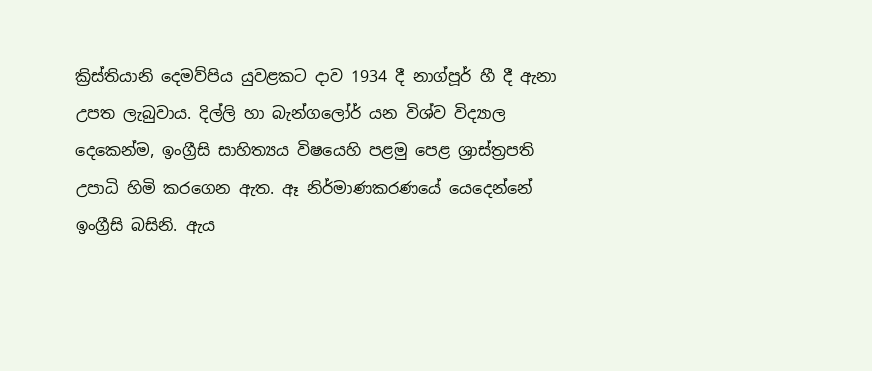ක්‍රිස්තියානි දෙමව්පිය යුවළකට දාව 1934 දී නාග්පූර් හී දී ඇනා උපත ලැබුවාය. දිල්ලි හා බැන්ගලෝර් යන විශ්ව විද්‍යාල දෙකෙන්ම, ඉංග්‍රීසි සාහිත්‍යය විෂයෙහි පළමු පෙළ ශ්‍රාස්ත්‍රපති උපාධි හිමි කරගෙන ඇත. ඈ නිර්මාණකරණයේ යෙදෙන්නේ ඉංග්‍රීසි බසිනි. ඇය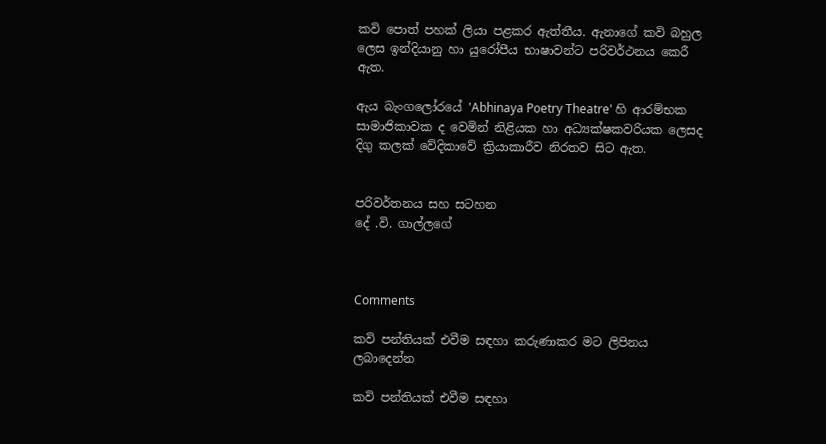කවි පොත් පහක් ලියා පළකර ඇත්තීය. ඇනාගේ කවි බහුල ලෙස ඉන්දියානු හා යුරෝපීය භාෂාවන්ට පරිවර්ථනය කෙරී ඇත.

ඇය බැංගලෝරයේ 'Abhinaya Poetry Theatre' හි ආරම්භක සාමාජිකාවක ද වෙමින් නිළියක හා අධ්‍යක්ෂකවරියක ලෙසද දිගු කලක් වේදිකාවේ ක්‍රියාකාරීව නිරතව සිට ඇත.


පරිවර්තනය සහ සටහන
දේ .වි. ගාල්ලගේ



Comments

කවි පන්තියක් එවීම සඳහා කරුණාකර මට ලිපිනය ලබාදෙන්න

කවි පන්තියක් එවීම සඳහා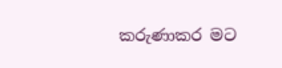කරුණාකර මට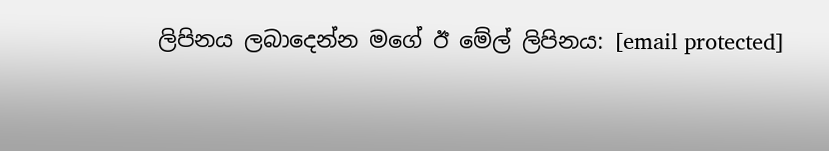ලිපිනය ලබාදෙන්න මගේ ඊ මේල් ලිපිනය: [email protected]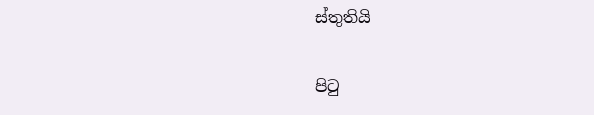ස්තුතියි

පිටු